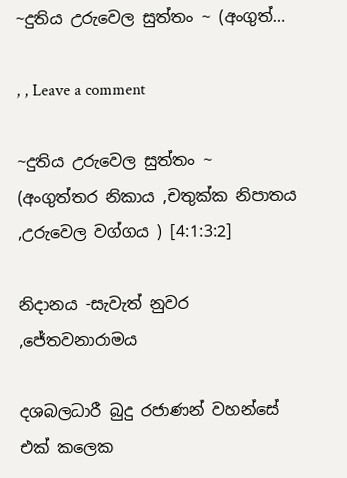~දුතිය උරුවෙල සුත්තං ~ (අංගුත්…

, , Leave a comment

~දුතිය උරුවෙල සුත්තං ~
(අංගුත්තර නිකාය ,චතුක්ක නිපාතය ,උරුවෙල වග්ගය ) [4:1:3:2]

නිදානය -සැවැත් නුවර ,ජේතවනාරාමය

දශබලධාරී බුදු රජාණන් වහන්සේ එක් කලෙක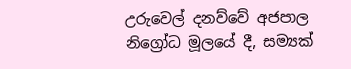උරුවෙල් දනව්වේ අජපාල නිග්‍රෝධ මූලයේ දී, සම්‍යක්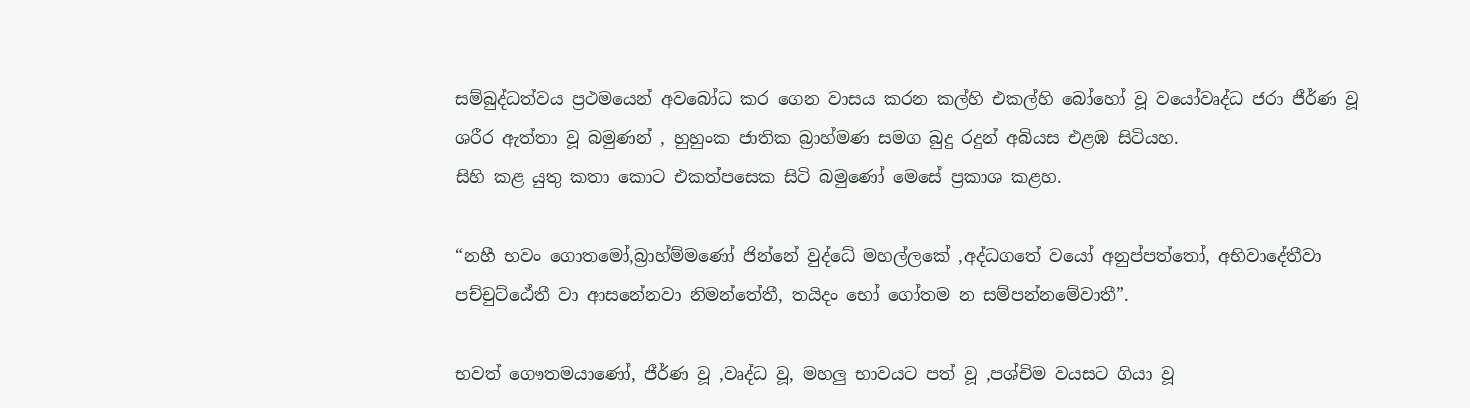සම්බුද්ධත්වය ප්‍රථමයෙන් අවබෝධ කර ගෙන වාසය කරන කල්හි එකල්හි බෝහෝ වූ වයෝවෘද්ධ ජරා ජීර්ණ වූ ශරීර ඇත්තා වූ බමුණන් , හුහුංක ජාතික බ්‍රාහ්මණ සමග බුදු රදුන් අබියස එළඹ සිටියහ.
සිහි කළ යුතු කතා කොට එකත්පසෙක සිටි බමුණෝ මෙසේ ප්‍රකාශ කළහ.

“නහී භවං ගොතමෝ,බ්‍රාහ්ම්මණෝ ජින්නේ වුද්ධේ මහල්ලකේ ,අද්ධගතේ වයෝ අනුප්පත්තෝ, අභිවාදේතීවා පච්චුට්ඨේතී වා ආසනේනවා නිමන්‍තේතී, තයිදං භෝ ගෝතම න සම්පන්නමේවාතී”.

භවත් ගෞතමයාණෝ, ජීර්ණ වූ ,වෘද්ධ වූ, මහලු භාවයට පත් වූ ,පශ්චිම වයසට ගියා වූ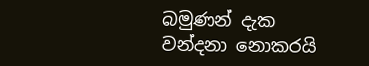බමුණන් දැක වන්දනා නොකරයි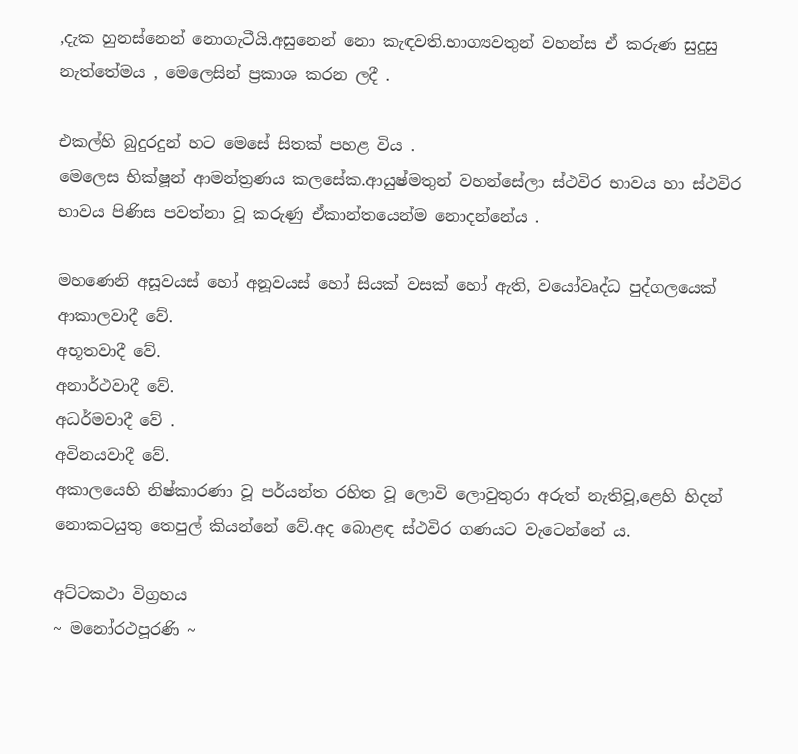,දැක හුනස්නෙන් නොගැටීයි.අසුනෙන් නො කැඳවති.භාග්‍යවතුන් වහන්ස ඒ කරුණ සුදුසු නැත්තේමය , මෙලෙසින් ප්‍රකාශ කරන ලදී .

එකල්හි බුදුරදුන් හට මෙසේ සිතක් පහළ විය .
මෙලෙස භික්ෂූන් ආමන්ත්‍රණය කලසේක.ආයුෂ්මතුන් වහන්සේලා ස්ථවිර භාවය හා ස්ථවිර භාවය පිණිස පවත්නා වූ කරුණු ඒකාන්තයෙන්ම නොදන්නේය .

මහණෙනි අසූවයස් හෝ අනූවයස් හෝ සියක් වසක් හෝ ඇති, වයෝවෘද්ධ පුද්ගලයෙක්
ආකාලවාදී වේ.
අභූතවාදී වේ.
අනාර්ථවාදී වේ.
අධර්මවාදී වේ .
අවිනයවාදී වේ.
අකාලයෙහි නිෂ්කාරණා වූ පර්යන්ත රහිත වූ ලොවි ලොවුතුරා අරුත් නැතිවූ,ළෙහි හිදන් නොකටයුතු තෙපුල් කියන්නේ වේ.අද බොළඳ ස්ථවිර ගණයට වැටෙන්නේ ය.

අට්ටකථා විග්‍රහය
~ මනෝරථපූරණි ~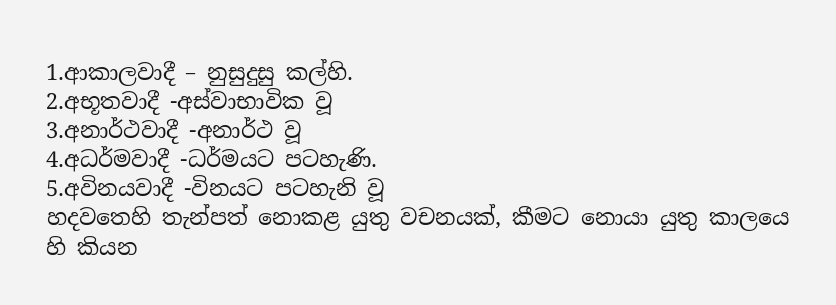1.ආකාලවාදී – නුසුදුසු කල්හි.
2.අභූතවාදී -අස්වාභාවික වූ
3.අනාර්ථවාදී -අනාර්ථ වූ
4.අධර්මවාදී -ධර්මයට පටහැණි.
5.අවිනයවාදී -විනයට පටහැනි වූ
හදවතෙහි තැන්පත් නොකළ යුතු වචනයක්, කීමට නොයා යුතු කාලයෙ හි කියන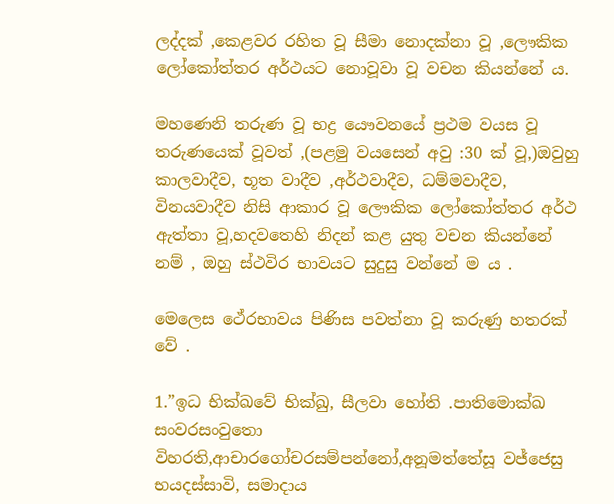ලද්දක් ,කෙළවර රහිත වූ සීමා නොදක්නා වූ ,ලෞකික ලෝකෝත්තර අර්ථයට නොවූවා වූ වචන කියන්නේ ය.

මහණෙනි තරුණ වූ භද්‍ර යෞවනයේ ප්‍රථම වයස වූ තරුණයෙක් වූවත් ,(පළමු වයසෙන් අවු :30 ක් වූ,)ඔවුහු කාලවාදීව, භූත වාදීව ,අර්ථවාදීව, ධම්මවාදීව, විනයවාදීව නිසි ආකාර වූ ලෞකික ලෝකෝත්තර අර්ථ ඇත්තා වූ,හදවතෙහි නිදන් කළ යුතු වචන කියන්නේ නම් , ඔහු ස්ථවිර භාවයට සුදුසු වන්නේ ම ය .

මෙලෙස ථේරභාවය පිණිස පවත්නා වූ කරුණු හතරක් වේ .

1.”ඉධ භික්ඛවේ භික්ඛු, සීලවා හෝති .පාතිමොක්ඛ සංවරසංවුතො විහරති,ආචාරගෝචරසම්පන්නෝ,අනූමත්තේසූ වජ්ජෙසු භයදස්සාවි, සමාදාය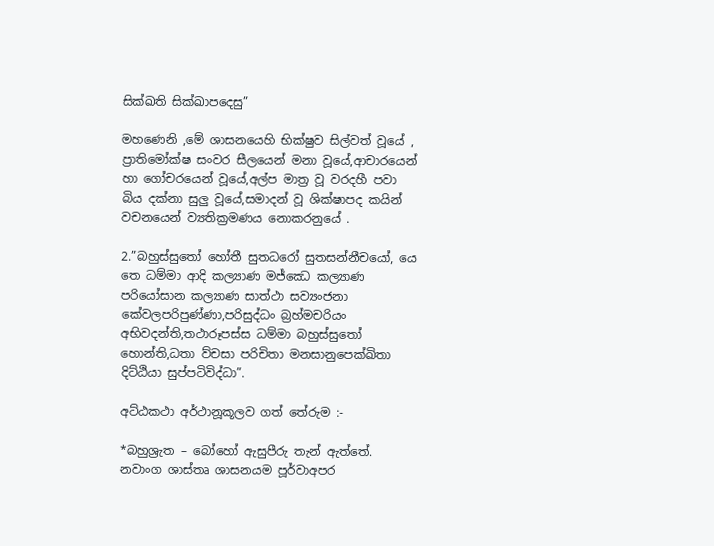සික්ඛති සික්ඛාපදෙසු”

මහණෙනි ,මේ ශාසනයෙහි භික්ෂුව සිල්වත් වූයේ , ප්‍රාතිමෝක්ෂ සංවර සීලයෙන් මනා වූයේ,ආචාරයෙන් හා ගෝචරයෙන් වූයේ,අල්ප මාත්‍ර වූ වරදහී පවා බිය දක්නා සුලු වූයේ,සමාදන් වූ ශික්ෂාපද කයින් වචනයෙන් ව්‍යතික්‍රමණය නොකරනුයේ .

2.”බහුස්සුතෝ හෝතී සුතධරෝ සුතසන්නීචයෝ, යෙ තෙ ධම්මා ආදි කල්‍යාණ මජ්ඣෙ කල්‍යාණ පරියෝසාන කල්‍යාණ සාත්ථා සව්‍යංජනා කේවලපරිපුණ්ණා,පරිසුද්ධං බ්‍රහ්මචරියං අභිවදන්ති,තථාරූපස්ස ධම්මා බහුස්සුතෝ හොන්ති,ධතා ව්චසා පරිචිතා මනසානුපෙක්ඛිතා දිට්ඨියා සුප්පටිවිද්ධා”.

අට්ඨකථා අර්ථානූකූලව ගත් තේරුම :-

*බහුශ්‍රැත – බෝහෝ ඇසුපීරු තැන් ඇත්තේ.
නවාංග ශාස්තෘ ශාසනයම පූර්වාඅපර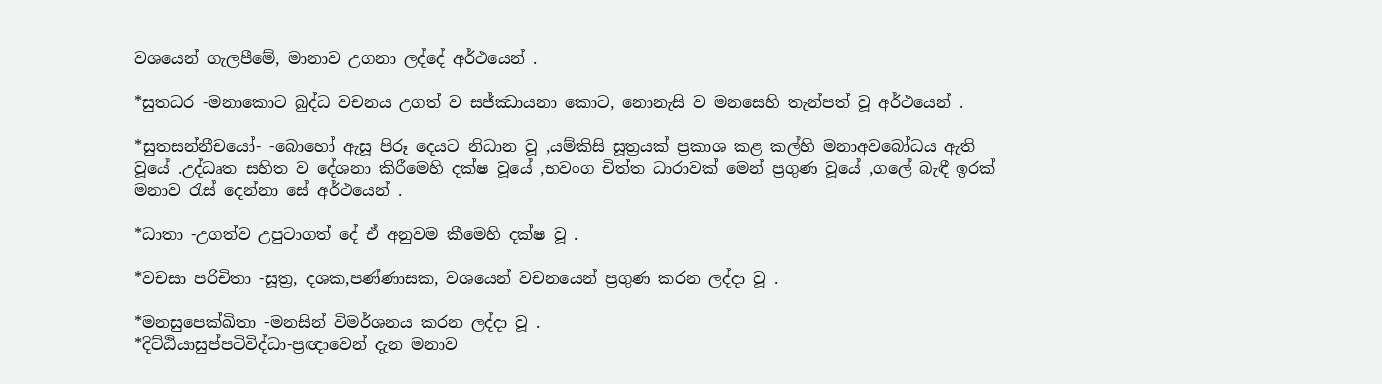වශයෙන් ගැලපීමේ, මානාව උගනා ලද්දේ අර්ථයෙන් .

*සුතධර -මනාකොට බුද්ධ වචනය උගත් ව සජ්ඣායනා කොට, නොනැසි ව මනසෙහි තැන්පත් වූ අර්ථයෙන් .

*සුතසන්නීචයෝ- -බොහෝ ඇසූ පිරූ දෙයට නිධාන වූ ,යම්කිසි සූත්‍රයක් ප්‍රකාශ කළ කල්හි මනාඅවබෝධය ඇති වූයේ .උද්ධෘත සහිත ව දේශනා කිරීමෙහි දක්ෂ වූයේ ,භවංග චිත්ත ධාරාවක් මෙන් ප්‍රගුණ වූයේ ,ගලේ බැඳී ඉරක් මනාව රැස් දෙන්නා සේ අර්ථයෙන් .

*ධාතා -උගත්ව උපුටාගත් දේ ඒ අනුවම කීමෙහි දක්ෂ වූ .

*වචසා පරිචිතා -සූත්‍ර, දශක,පණ්ණාසක, වශයෙන් වචනයෙන් ප්‍රගුණ කරන ලද්දා වූ .

*මනසුපෙක්ඛිතා -මනසින් විමර්ශනය කරන ලද්දා වූ .
*දිට්ඨියාසුප්පටිවිද්ධා-ප්‍රඥාවෙන් දැන මනාව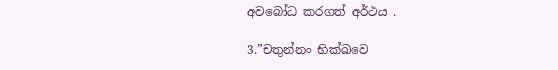අවබෝධ කරගත් අර්ථය .

3.”චතුන්නං භික්ඛවෙ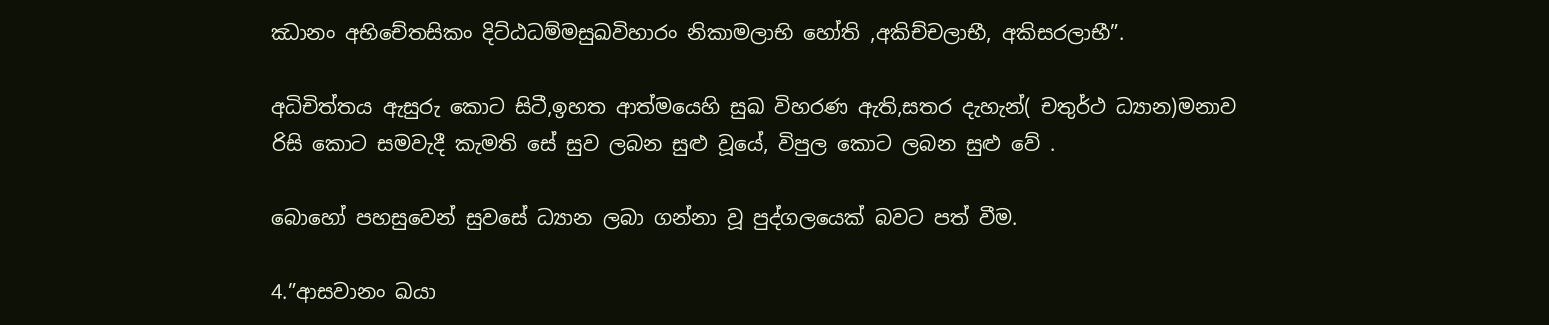ඣානං අභිචේතසිකං දිට්ඨධම්මසුඛවිහාරං නිකාමලාභි හෝති ,අකිච්චලාභී, අකිසරලාභී”.

අධිචිත්තය ඇසුරු කොට සිටී,ඉහත ආත්මයෙහි සුඛ විහරණ ඇති,සතර දැහැන්( චතුර්ථ ධ්‍යාන)මනාව රිසි කොට සමවැදී කැමති සේ සුව ලබන සුළු වූයේ, විපුල කොට ලබන සුළු වේ .

බොහෝ පහසුවෙන් සුවසේ ධ්‍යාන ලබා ගන්නා වූ පුද්ගලයෙක් බවට පත් වීම.

4.”ආසවානං ඛයා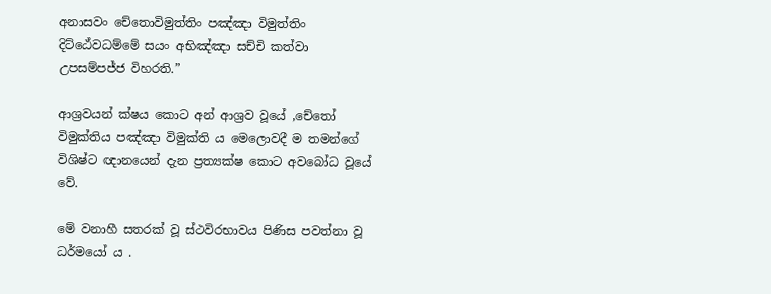අනාසවං චේතොවිමුත්තිං පඤ්ඤා විමුත්තිං දිට්ඨේවධම්මේ සයං අභිඤ්ඤා සච්චි කත්වා උපසම්පජ්ජ විහරති.”

ආශ්‍රවයන් ක්ෂය කොට අන් ආශ්‍රව වූයේ ,චේතෝ විමුක්තිය පඤ්ඤා විමුක්ති ය මෙලොවදී ම තමන්ගේ විශිෂ්ට ඥානයෙන් දැන ප්‍රත්‍යක්ෂ කොට අවබෝධ වූයේ වේ.

මේ වනාහී සතරක් වූ ස්ථවිරභාවය පිණිස පවත්නා වූ ධර්මයෝ ය .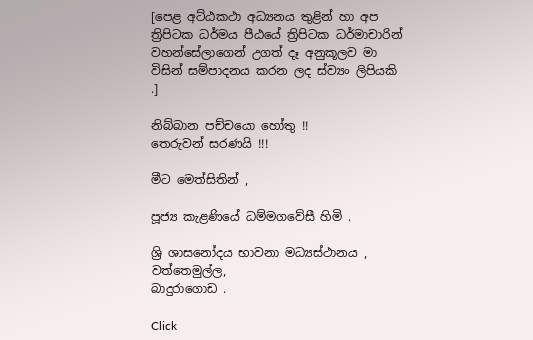[පෙළ අට්ඨකථා අධ්‍යනය තුළින් හා අප ත්‍රිපිටක ධර්මය පීඨයේ ත්‍රිපිටක ධර්මාචාරින් වහන්සේලාගෙන් උගත් දෑ අනුකූලව මා විසින් සම්පාදනය කරන ලද ස්ව්‍යං ලිපියකි .]

නිබ්බාන පච්චයො හෝතු !!
තෙරුවන් සරණයි !!!

මීට මෙත්සිතින් ,

පූජ්‍ය කැළණියේ ධම්මගවේසී හිමි .

ශ්‍රි ශාසනෝදය භාවනා මධ්‍යස්ථානය ,
වත්තෙමුල්ල,
බාදුරාගොඩ .

Click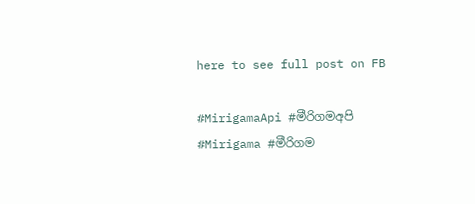here to see full post on FB

#MirigamaApi #මීරිගමඅපි #Mirigama #මීරිගම